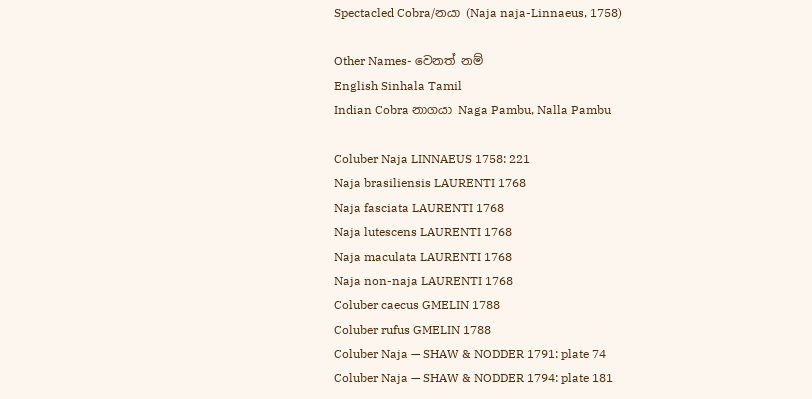Spectacled Cobra/නයා (Naja naja-Linnaeus, 1758)

Other Names- වෙනත් නම්
English Sinhala Tamil
Indian Cobra නාගයා Naga Pambu, Nalla Pambu

Coluber Naja LINNAEUS 1758: 221
Naja brasiliensis LAURENTI 1768
Naja fasciata LAURENTI 1768
Naja lutescens LAURENTI 1768
Naja maculata LAURENTI 1768
Naja non-naja LAURENTI 1768
Coluber caecus GMELIN 1788
Coluber rufus GMELIN 1788
Coluber Naja — SHAW & NODDER 1791: plate 74
Coluber Naja — SHAW & NODDER 1794: plate 181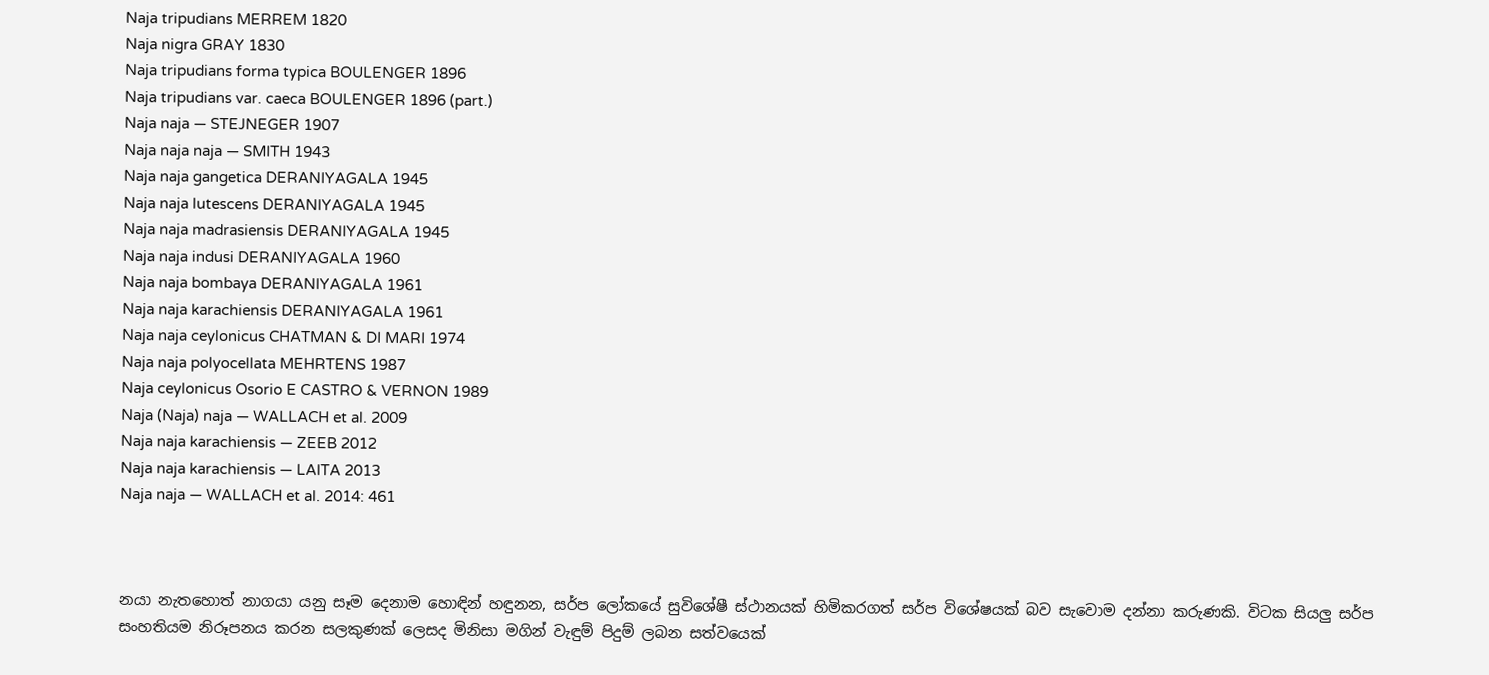Naja tripudians MERREM 1820
Naja nigra GRAY 1830
Naja tripudians forma typica BOULENGER 1896
Naja tripudians var. caeca BOULENGER 1896 (part.)
Naja naja — STEJNEGER 1907
Naja naja naja — SMITH 1943
Naja naja gangetica DERANIYAGALA 1945
Naja naja lutescens DERANIYAGALA 1945
Naja naja madrasiensis DERANIYAGALA 1945
Naja naja indusi DERANIYAGALA 1960
Naja naja bombaya DERANIYAGALA 1961
Naja naja karachiensis DERANIYAGALA 1961
Naja naja ceylonicus CHATMAN & DI MARI 1974
Naja naja polyocellata MEHRTENS 1987
Naja ceylonicus Osorio E CASTRO & VERNON 1989
Naja (Naja) naja — WALLACH et al. 2009
Naja naja karachiensis — ZEEB 2012
Naja naja karachiensis — LAITA 2013
Naja naja — WALLACH et al. 2014: 461



නයා නැතහොත් නාගයා යනු සෑම දෙනාම හොඳින් හඳුනන, සර්ප ලෝකයේ සුවිශේෂී ස්ථානයක් හිමිකරගත් සර්ප විශේෂයක් බව සැවොම දන්නා කරුණකි. විටක සියලු සර්ප සංහතියම නිරූපනය කරන සලකුණක් ලෙසද මිනිසා මගින් වැඳුම් පිදුම් ලබන සත්වයෙක්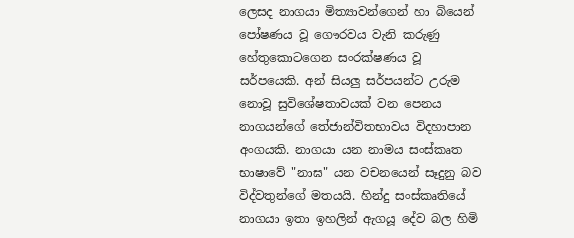ලෙසද නාගයා මිත්‍යාවන්ගෙන් හා බියෙන් පෝෂණය වූ ගෞරවය වැනි කරුණු හේතුකොටගෙන සංරක්ෂණය වූ සර්පයෙකි. අන් සියලු සර්පයන්ට උරුම නොවූ සුවිශේෂතාවයක් වන පෙනය නාගයන්ගේ තේජාන්විතභාවය විදහාපාන අංගයකි. නාගයා යන නාමය සංස්කෘත භාෂාවේ "නාඝ" යන වචනයෙන් සෑදුනු බව විද්වතුන්ගේ මතයයි. හින්දු සංස්කෘතියේ නාගයා ඉතා ඉහලින් ඇගයූ දේව බල හිමි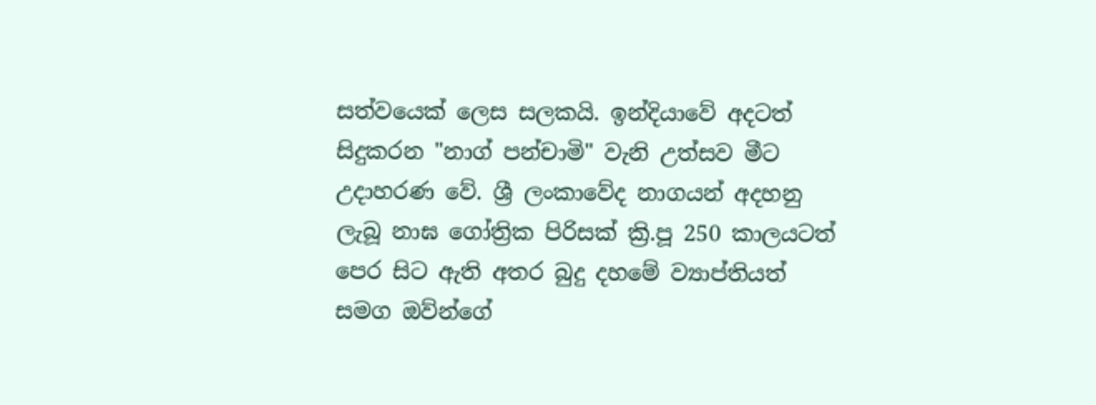සත්වයෙක් ලෙස සලකයි. ඉන්දියාවේ අදටත් සිදුකරන "නාග් පන්චාමි" වැනි උත්සව මීට උදාහරණ වේ. ශ්‍රී ලංකාවේද නාගයන් අදහනු ලැබූ නාඝ ගෝත්‍රික පිරිසක් ක්‍රි.පූ 250 කාලයටත් පෙර සිට ඇති අතර බුදු දහමේ ව්‍යාප්තියත් සමග ඔව්න්ගේ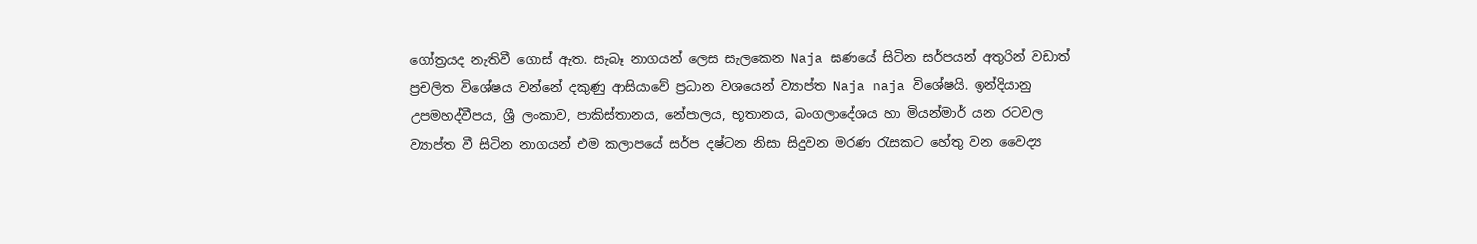ගෝත්‍රයද නැතිවී ගොස් ඇත. සැබෑ නාගයන් ලෙස සැලකෙන Naja ඝණයේ සිටින සර්පයන් අතුරින් වඩාත් ප්‍රචලිත විශේෂය වන්නේ දකුණු ආසියාවේ ප්‍රධාන වශයෙන් ව්‍යාප්ත Naja naja විශේෂයි. ඉන්දියානු උපමහද්වීපය, ශ්‍රී ලංකාව, පාකිස්තානය, නේපාලය, භූතානය, බංගලාදේශය හා මියන්මාර් යන රටවල ව්‍යාප්ත වී සිටින නාගයන් එම කලාපයේ සර්ප දෂ්ටන නිසා සිදුවන මරණ රැසකට හේතු වන වෛද්‍ය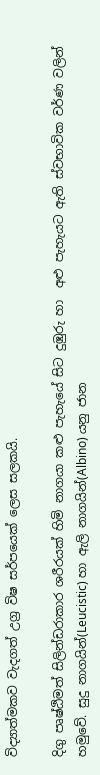විද්‍යාත්මකව වැදගත් උග්‍ර විෂ සර්පයෙක් ලෙස සලකයි.

දිගු පෘෂ්ඨිමත් සිලින්ඩරාකාර ශරීරයක් හිමි නාගයා කළු පැහැයේ සිට දුඹුරු හා  අළු පැහැයට ඇති ස්වභාවික වර්ණ වලින් හමුවේ. සුදු නාගයින්(Leucistic) හා ඇලි නාගයින්(Albino) යනු ජාන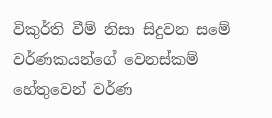විකුර්ති වීම් නිසා සිදුවන සමේ වර්ණකයන්ගේ වෙනස්කම් හේතුවෙන් වර්ණ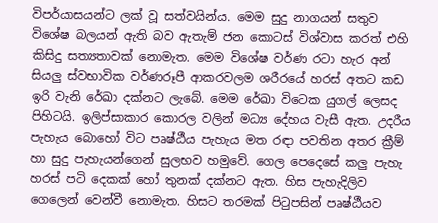විපර්යාසයන්ට ලක් වූ සත්වයින්ය. මෙම සුදු නාගයන් සතුව විශේෂ බලයන් ඇති බව ඇතැම් ජන කොටස් විශ්වාස කරත් එහි කිසිදු සත්‍යතාවක් නොමැත. මෙම විශේෂ වර්ණ රටා හැර අන් සියලු ස්වභාවික වර්ණරූපී ආකරවලම ශරීරයේ හරස් අතට කඩ ඉරි වැනි රේඛා දක්නට ලැබේ. මෙම රේඛා විටෙක යුගල් ලෙසද පිහිටයි. ඉලිප්සාකාර කොරල වලින් මධ්‍ය දේහය වැසී ඇත. උදරීය පැහැය බොහෝ විට පෘෂ්ඨීය පැහැය මත රඳා පවතින අතර ක්‍රීම් හා සුදු පැහැයන්ගෙන් සුලභව හමුවේ. ගෙල පෙදෙසේ කලු පැහැ හරස් පටි දෙකක් හෝ තුනක් දක්නට ඇත. හිස පැහැදිලිව ගෙලෙන් වෙන්වී නොමැත. හිසට තරමක් පිටුපසින් පෘෂ්ඨීයව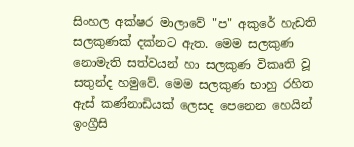සිංහල අක්ෂර මාලාවේ "ප" අකුරේ හැඩති සලකුණක් දක්නට ඇත. මෙම සලකුණ නොමැති සත්වයන් හා සලකුණ විකෘති වූ සතුන්ද හමුවේ. මෙම සලකුණ භාහු රහිත ඇස් කණ්නාඩියක් ලෙසද පෙනෙන හෙයින් ඉංග්‍රීසි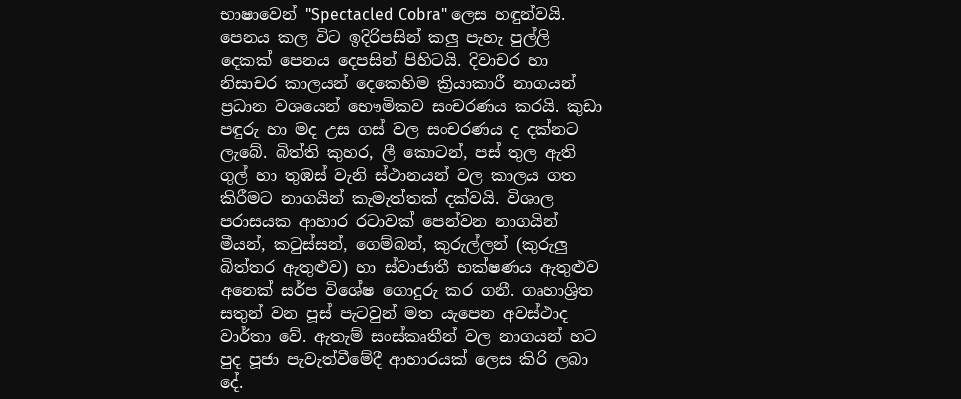භාෂාවෙන් "Spectacled Cobra" ලෙස හඳුන්වයි. පෙනය කල විට ඉදිරිපසින් කලු පැහැ පුල්ලි දෙකක් පෙනය දෙපසින් පිහිටයි. දිවාචර හා නිසාචර කාලයන් දෙකෙහිම ක්‍රියාකාරී නාගයන් ප්‍රධාන වශයෙන් භෞමිකව සංචරණය කරයි. කුඩා පඳුරු හා මද උස ගස් වල සංචරණය ද දක්නට ලැබේ. බිත්ති කුහර, ලී කොටන්, පස් තුල ඇති ගුල් හා තුඹස් වැනි ස්ථානයන් වල කාලය ගත කිරීමට නාගයින් කැමැත්තක් දක්වයි. විශාල පරාසයක ආහාර රටාවක් පෙන්වන නාගයින් මීයන්, කටුස්සන්, ගෙම්බන්, කුරුල්ලන් (කුරුලු බිත්තර ඇතුළුව) හා ස්වාජාතී භක්ෂණය ඇතුළුව අනෙක් සර්ප විශේෂ ගොදුරු කර ගනී. ගෘහාශ්‍රිත සතුන් වන පූස් පැටවුන් මත යැපෙන අවස්ථාද වාර්තා වේ. ඇතැම් සංස්කෘතීන් වල නාගයන් හට පුද පූජා පැවැත්වීමේදී ආහාරයක් ලෙස කිරි ලබා දේ.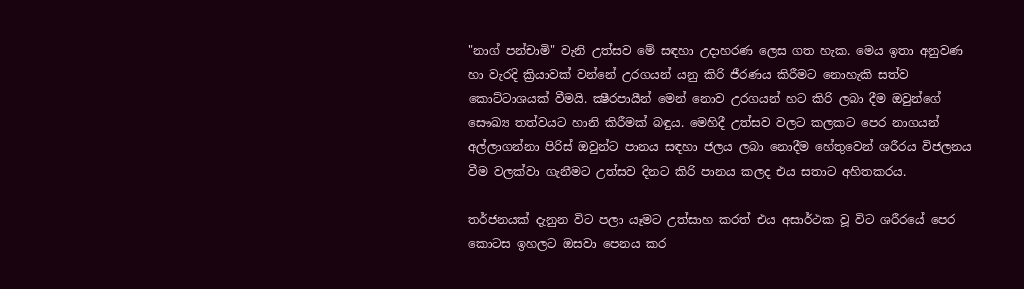"නාග් පන්චාමි" වැනි උත්සව මේ සඳහා උදාහරණ ලෙස ගත හැක. මෙය ඉතා අනුවණ හා වැරදි ක්‍රියාවක් වන්නේ උරගයන් යනු කිරි ජීරණය කිරීමට නොහැකි සත්ව කොට්ටාශයක් වීමයි. ක්‍ෂීරපායීන් මෙන් නොව උරගයන් හට කිරි ලබා දීම ඔවුන්ගේ සෞඛ්‍ය තත්වයට හානි කිරීමක් බඳුය. මෙහිදී උත්සව වලට කලකට පෙර නාගයන් අල්ලාගන්නා පිරිස් ඔවුන්ට පානය සඳහා ජලය ලබා නොදීම හේතුවෙන් ශරීරය විජලනය වීම වලක්වා ගැනීමට උත්සව දිනට කිරි පානය කලද එය සතාට අහිතකරය.

තර්ජනයක් දැනුන විට පලා යෑමට උත්සාහ කරත් එය අසාර්ථක වූ විට ශරීරයේ පෙර කොටස ඉහලට ඔසවා පෙනය කර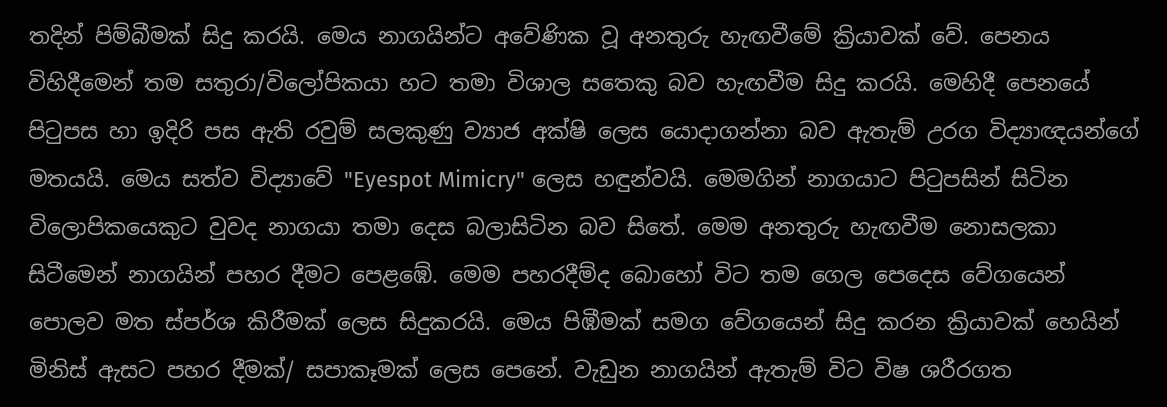තදින් පිම්බීමක් සිදු කරයි. මෙය නාගයින්ට අවේණික වූ අනතුරු හැඟවීමේ ක්‍රියාවක් වේ. පෙනය විහිදීමෙන් තම සතුරා/විලෝපිකයා හට තමා විශාල සතෙකු බව හැඟවීම සිදු කරයි. මෙහිදී පෙනයේ පිටුපස හා ඉදිරි පස ඇති රවුම් සලකුණු ව්‍යාජ අක්ෂි ලෙස යොදාගන්නා බව ඇතැම් උරග විද්‍යාඥයන්ගේ මතයයි. මෙය සත්ව විද්‍යාවේ "Eyespot Mimicry" ලෙස හඳුන්වයි. මෙමගින් නාගයාට පිටුපසින් සිටින විලොපිකයෙකුට වුවද නාගයා තමා දෙස බලාසිටින බව සිතේ. මෙම අනතුරු හැඟවීම නොසලකා සිටීමෙන් නාගයින් පහර දීමට පෙළඹේ. මෙම පහරදීම්ද බොහෝ විට තම ගෙල පෙදෙස වේගයෙන් පොලව මත ස්පර්ශ කිරීමක් ලෙස සිදුකරයි. මෙය පිඹීමක් සමග වේගයෙන් සිදු කරන ක්‍රියාවක් හෙයින් මිනිස් ඇසට පහර දීමක්/ සපාකෑමක් ලෙස පෙනේ. වැඩුන නාගයින් ඇතැම් විට විෂ ශරීරගත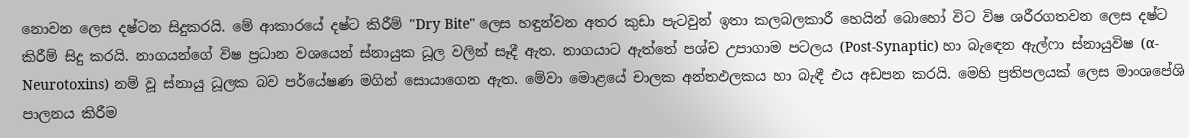නොවන ලෙස දෂ්ටන සිදුකරයි. මේ ආකාරයේ දෂ්ට කිරීම් "Dry Bite" ලෙස හඳුන්වන අතර කුඩා පැටවුන් ඉතා කලබලකාරී හෙයින් බොහෝ විට විෂ ශරීරගතවන ලෙස දෂ්ට කිරීම් සිදු කරයි. නාගයන්ගේ විෂ ප්‍රධාන වශයෙන් ස්නායුක ධූල වලින් සෑදී ඇත. නාගයාට ඇත්තේ පශ්ච උපාගාම පටලය (Post-Synaptic) හා බැඳෙන ඇල්ෆා ස්නායුවිෂ (α-Neurotoxins) නම් වූ ස්නායු ධූලක බව පර්යේෂණ මගින් සොයාගෙන ඇත. මේවා මොළයේ චාලක අන්තඵලකය හා බැඳී එය අඩපන කරයි. මෙහි ප්‍රතිපලයක් ලෙස මාංශපේශි පාලනය කිරීම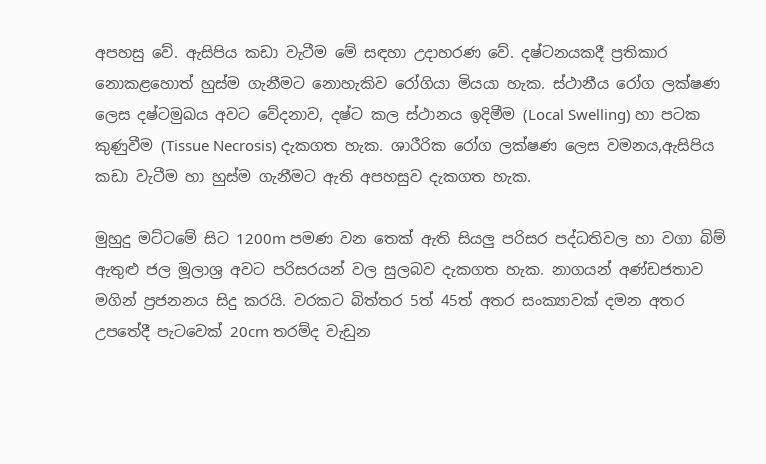අපහසු වේ. ඇසිපිය කඩා වැටීම මේ සඳහා උදාහරණ වේ. දෂ්ටනයකදී ප්‍රතිකාර නොකළහොත් හුස්ම ගැනීමට නොහැකිව රෝගියා මියයා හැක. ස්ථානීය රෝග ලක්ෂණ ලෙස දෂ්ටමුඛය අවට වේදනාව, දෂ්ට කල ස්ථානය ඉදිමීම (Local Swelling) හා පටක කුණුවීම (Tissue Necrosis) දැකගත හැක. ශාරීරික රෝග ලක්ෂණ ලෙස වමනය,ඇසිපිය කඩා වැටීම හා හුස්ම ගැනීමට ඇති අපහසුව දැකගත හැක.

මුහුදු මට්ටමේ සිට 1200m පමණ වන තෙක් ඇති සියලු පරිසර පද්ධතිවල හා වගා බිම් ඇතුළු ජල මූලාශ්‍ර අවට පරිසරයන් වල සුලබව දැකගත හැක. නාගයන් අණ්ඩජතාව මගින් ප්‍රජනනය සිදු කරයි. වරකට බිත්තර 5ත් 45ත් අතර සංක්‍යාවක් දමන අතර උපතේදී පැටවෙක් 20cm තරම්ද වැඩුන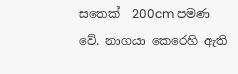සතෙක්  200cm පමණ වේ. නාගයා කෙරෙහි ඇති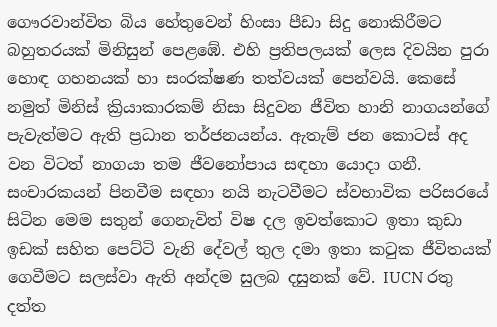ගෞරවාන්විත බිය හේතුවෙන් හිංසා පීඩා සිදු නොකිරීමට බහුතරයක් මිනිසුන් පෙළඹේ. එහි ප්‍රතිපලයක් ලෙස දිවයින පුරා හොඳ ගහනයක් හා සංරක්ෂණ තත්වයක් පෙන්වයි. කෙසේ නමුත් මිනිස් ක්‍රියාකාරකම් නිසා සිදුවන ජීවිත හානි නාගයන්ගේ පැවැත්මට ඇති ප්‍රධාන තර්ජනයන්ය. ඇතැම් ජන කොටස් අද වන විටත් නාගයා තම ජීවනෝපාය සඳහා යොදා ගනී. සංචාරකයන් පිනවීම සඳහා නයි නැටවීමට ස්වභාවික පරිසරයේ සිටින මෙම සතුන් ගෙනැවිත් විෂ දල ඉවත්කොට ඉතා කුඩා ඉඩක් සහිත පෙට්ටි වැනි දේවල් තුල දමා ඉතා කටුක ජීවිතයක් ගෙවීමට සලස්වා ඇති අන්දම සුලබ දසුනක් වේ. IUCN රතු දත්ත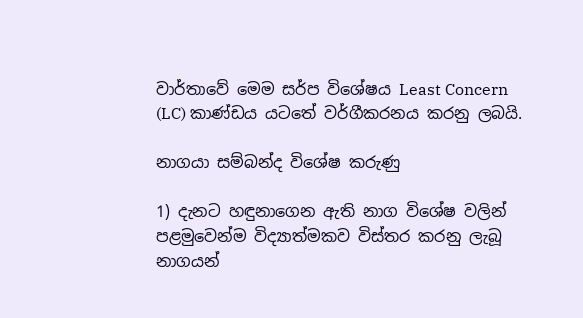වාර්තාවේ මෙම සර්ප විශේෂය Least Concern (LC) කාණ්ඩය යටතේ වර්ගීකරනය කරනු ලබයි.

නාගයා සම්බන්ද විශේෂ කරුණු

1) දැනට හඳුනාගෙන ඇති නාග විශේෂ වලින් පළමුවෙන්ම විද්‍යාත්මකව විස්තර කරනු ලැබූ නාගයන්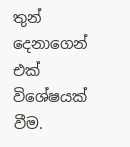තුන් දෙනාගෙන් එක් විශේෂයක් වීම.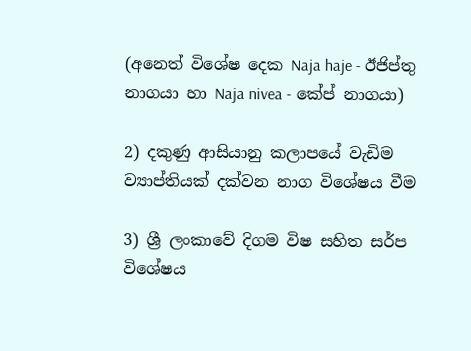(අනෙත් විශේෂ දෙක Naja haje - ඊජිප්තු නාගයා හා Naja nivea - කේප් නාගයා)

2) දකුණු ආසියානු කලාපයේ වැඩිම ව්‍යාප්තියක් දක්වන නාග විශේෂය වීම

3) ශ්‍රී ලංකාවේ දිගම විෂ සහිත සර්ප විශේෂය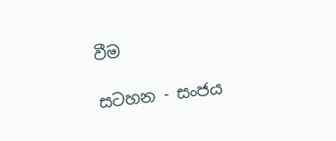වීම

සටහන - සංජය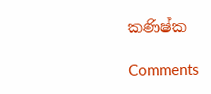කණිෂ්ක

Comments